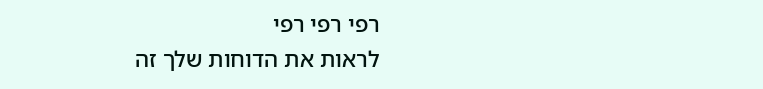רפי רפי רפי
לראות את הדוחות שלך זה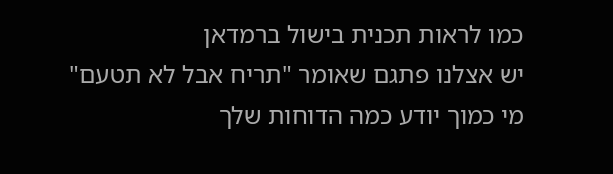כמו לראות תכנית בישול ברמדאן
יש אצלנו פתגם שאומר "תריח אבל לא תטעם"
מי כמוך יודע כמה הדוחות שלך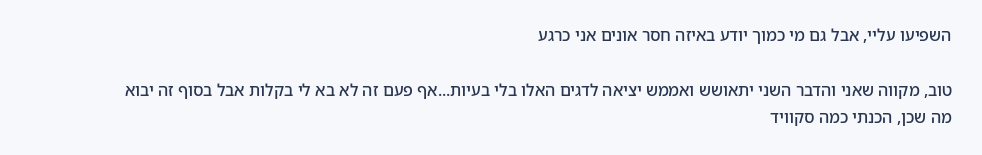השפיעו עליי, אבל גם מי כמוך יודע באיזה חסר אונים אני כרגע

טוב, מקווה שאני והדבר השני יתאושש ואממש יציאה לדגים האלו בלי בעיות...אף פעם זה לא בא לי בקלות אבל בסוף זה יבוא
מה שכן, הכנתי כמה סקוויד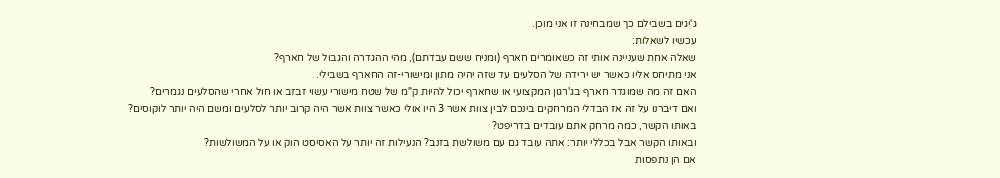ג'יגים בשבילם כך שמבחינה זו אני מוכן.
עכשיו לשאלות:
שאלה אחת שעניינה אותי זה כשאומרים חארף (ומניח ששם עבדתם), מהי ההגדרה והגבול של חארף?
אני מתיחס אליו כאשר יש ירידה של הסלעים עד שזה יהיה מתון ומישורי-זה החארף בשבילי.
האם זה מה שמוגדר חארף בג'רגון המקצועי או שחארף יכול להיות ק"מ של שטח מישורי עשוי זבזב או חול אחרי שהסלעים נגמרים?
ואם דיברנו על זה אז הבדלי המרחקים בינכם לבין צוות אשר 3 היו אולי כאשר צוות אשר היה קרוב יותר לסלעים ומשם היה יותר לוקוסים?
באותו הקשר, כמה מרחק אתם עובדים בדריפט?
ובאותו הקשר אבל בכללי יותר: אתה עובד גם עם משולשת בזנב? הנעילות זה יותר על האסיסט הוק או על המשולשות?
אם הן נתפסות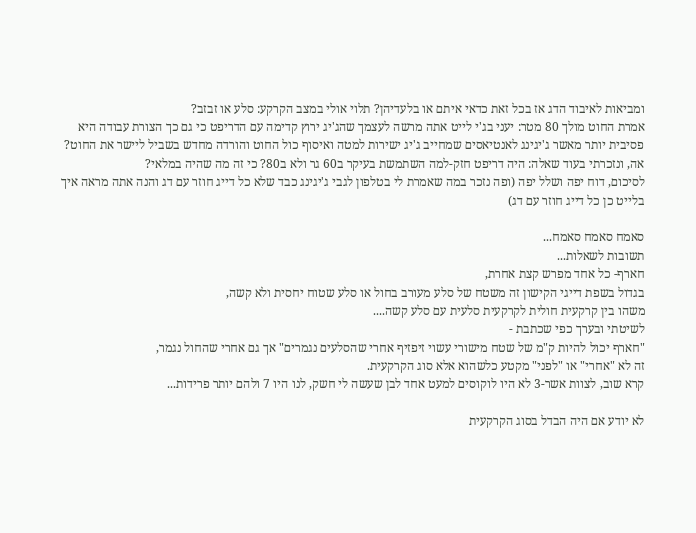ומביאות לאיבוד הדג אז בכל זאת כדאי איתם או בלעדיהן? תלוי אולי במצב הקרקע: סלע או זבזב?
אמרת החוט מולך 80 מטר: יעני בג'י לייט אתה מרשה לעצמך שהג'יג ירוץ קדימה עם הדריפט כי גם כך הצורת עבודה היא פסיבית יותר מאשר ג'יגינג לאנטיאסים שמחייב ג'יג ישירות למטה ואיסוף כול החוט והורדה מחדש בשביל ליישר את החוט?
אה, ונזכרתי בעוד שאלה: היה דריפט חזק-למה השתמשת בעיקר ב60 גר ולא ב80? כי זה מה שהיה במלאי?
לסיכום, דוח יפה ושלל יפה (ופה נזכר במה שאמרת לי בטלפון לגבי ג'יגינג כבד שלא כל דייג חוזר עם דג והנה אתה מראה איך בלייט כן כל דייג חוזר עם דג)

סאמח סאמח סאמח...
תשובות לשאלות...
חארף- כל אחד מפרש קצת אחרת,
בגדול בשפת דייגי הקישון זה משטח של סלע מעורב בחול או סלע שטוח יחסית ולא קשה,
משהו בין קרקעית חולית לקרקעית סלעית עם סלע קשה....
לשיטתי ובערך כפי שכתבת -
"חארף יכול להיות ק"מ של שטח מישורי עשוי זיפזיף אחרי שהסלעים נגמרים" אך גם אחרי שהחול נגמר,
זה לא "אחרי" או "לפני" מקטע כלשהוא אלא סוג הקרקעית.
קרא שוב, לצוות אשר-3 לא היו לוקוסים למעט אחד לבן שעשה לי חשק, לנו היו 7 ולהם יותר פרידות...

לא יודע אם היה הבדל בסוג הקרקעית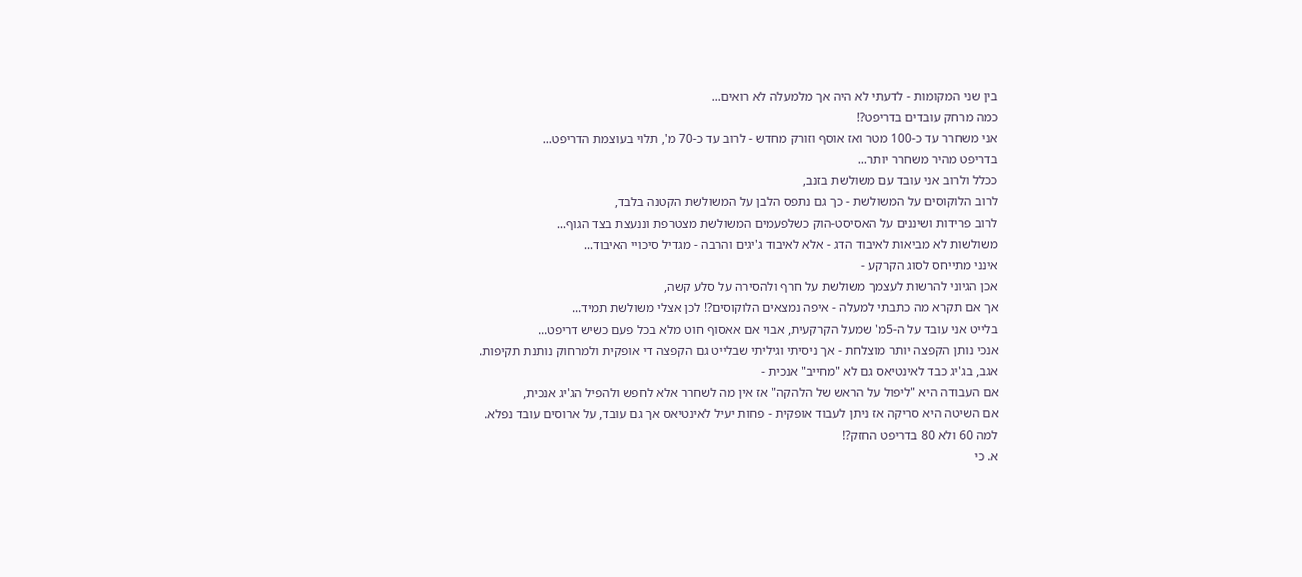בין שני המקומות - לדעתי לא היה אך מלמעלה לא רואים...
כמה מרחק עובדים בדריפט?!
אני משחרר עד כ-100 מטר ואז אוסף וזורק מחדש - לרוב עד כ-70 מ', תלוי בעוצמת הדריפט...
בדריפט מהיר משחרר יותר...
ככלל ולרוב אני עובד עם משולשת בזנב,
לרוב הלוקוסים על המשולשת - כך גם נתפס הלבן על המשולשת הקטנה בלבד,
לרוב פרידות ושיננים על האסיסט-הוק כשלפעמים המשולשת מצטרפת וננעצת בצד הגוף...
משולשות לא מביאות לאיבוד הדג - אלא לאיבוד ג'יגים והרבה - מגדיל סיכויי האיבוד...
אינני מתייחס לסוג הקרקע -
אכן הגיוני להרשות לעצמך משולשת על חרף ולהסירה על סלע קשה,
אך אם תקרא מה כתבתי למעלה - איפה נמצאים הלוקוסים?! לכן אצלי משולשת תמיד...
בלייט אני עובד על ה-5מ' שמעל הקרקעית, אבוי אם אאסוף חוט מלא בכל פעם כשיש דריפט...
אנכי נותן הקפצה יותר מוצלחת - אך ניסיתי וגיליתי שבלייט גם הקפצה די אופקית ולמרחוק נותנת תקיפות.
אגב, בג'יג כבד לאינטיאס גם לא "מחייב" אנכית -
אם העבודה היא "ליפול על הראש של הלהקה" אז אין מה לשחרר אלא לחפש ולהפיל הג'יג אנכית,
אם השיטה היא סריקה אז ניתן לעבוד אופקית - פחות יעיל לאינטיאס אך גם עובד, על ארוסים עובד נפלא.
למה 60 ולא 80 בדריפט החזק?!
א. כי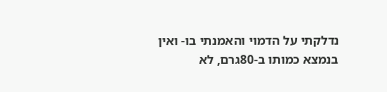נדלקתי על הדמוי והאמנתי בו- ואין בנמצא כמותו ב-80גרם, לא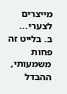מייצרים לצערי...
ב. בלייט זה פחות משמעותי, ההבדל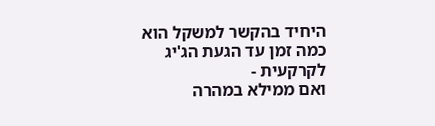היחיד בהקשר למשקל הוא כמה זמן עד הגעת הג'יג לקרקעית -
ואם ממילא במהרה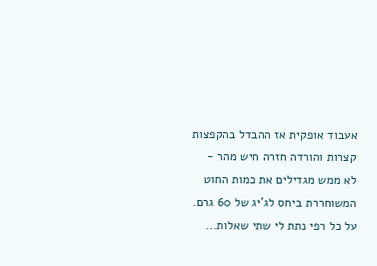אעבוד אופקית אז ההבדל בהקפצות קצרות והורדה חזרה חיש מהר -
לא ממש מגדילים את כמות החוט המשוחררת ביחס לג'יג של 60 גרם.
על כל רפי נתת לי שתי שאלות...